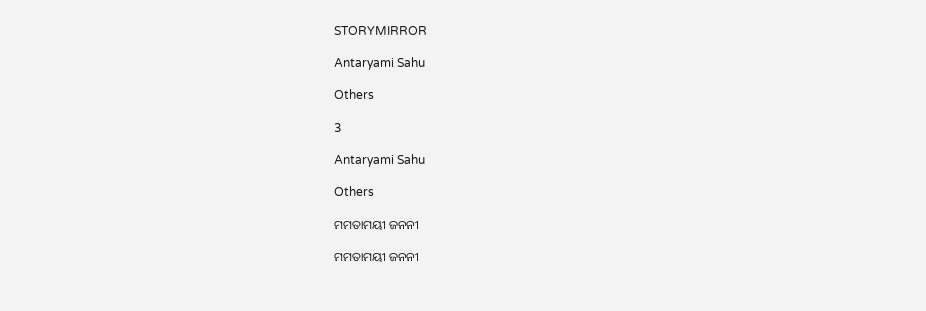STORYMIRROR

Antaryami Sahu

Others

3

Antaryami Sahu

Others

ମମତାମୟୀ ଜନନୀ

ମମତାମୟୀ ଜନନୀ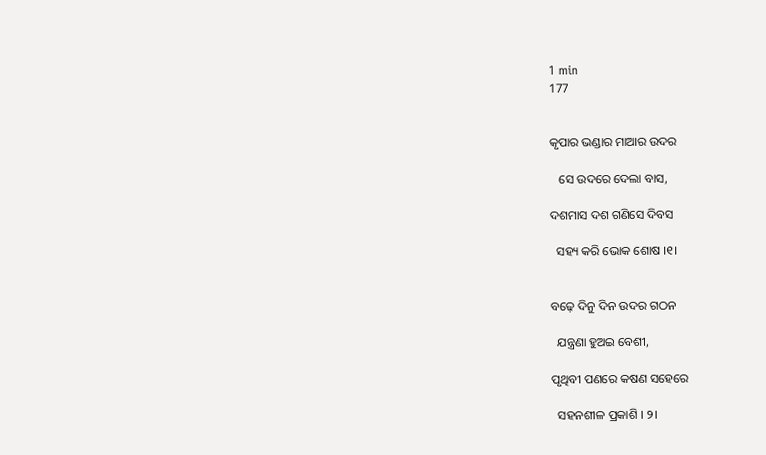1 min
177


କୃପାର ଭଣ୍ଡାର ମାଆର ଉଦର

   ସେ ଉଦରେ ଦେଲା ବାସ,

ଦଶମାସ ଦଶ ଗଣିସେ ଦିବସ

  ସହ୍ୟ କରି ଭୋକ ଶୋଷ ।୧।


ବଢ଼େ ଦିନୁ ଦିନ ଉଦର ଗଠନ

  ଯନ୍ତ୍ରଣା ହୁଅଇ ବେଶୀ,

ପୃଥିବୀ ପଣରେ କଷଣ ସହେରେ

  ସହନଶୀଳ ପ୍ରକାଶି । ୨।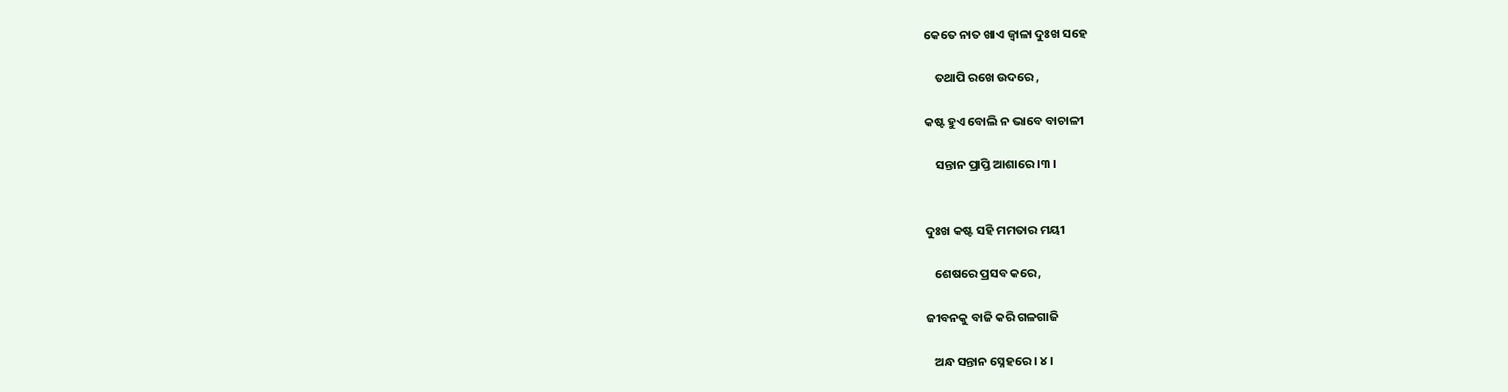କେତେ ନାତ ଖାଏ ଜ୍ୱାଳା ଦୁଃଖ ସହେ

    ତଥାପି ରଖେ ଉଦରେ ,

କଷ୍ଟ ହୁଏ ବୋଲି ନ ଭାବେ ବାଚାଳୀ

    ସନ୍ତାନ ପ୍ରାପ୍ତି ଆଶାରେ ।୩ ।


ଦୁଃଖ କଷ୍ଟ ସହି ମମତାର ମୟୀ

   ଶେଷରେ ପ୍ରସବ କରେ,

ଜୀବନକୁ ବାଜି କରି ଗଳଗାଜି

   ଅନ୍ଧ ସନ୍ତାନ ସ୍ନେହରେ । ୪ ।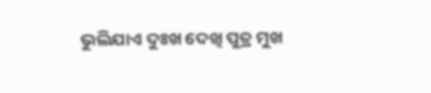ଭୁଲିଯାଏ ଦୁଃଖ ଦେଖି ପୁତ୍ର ମୁଖ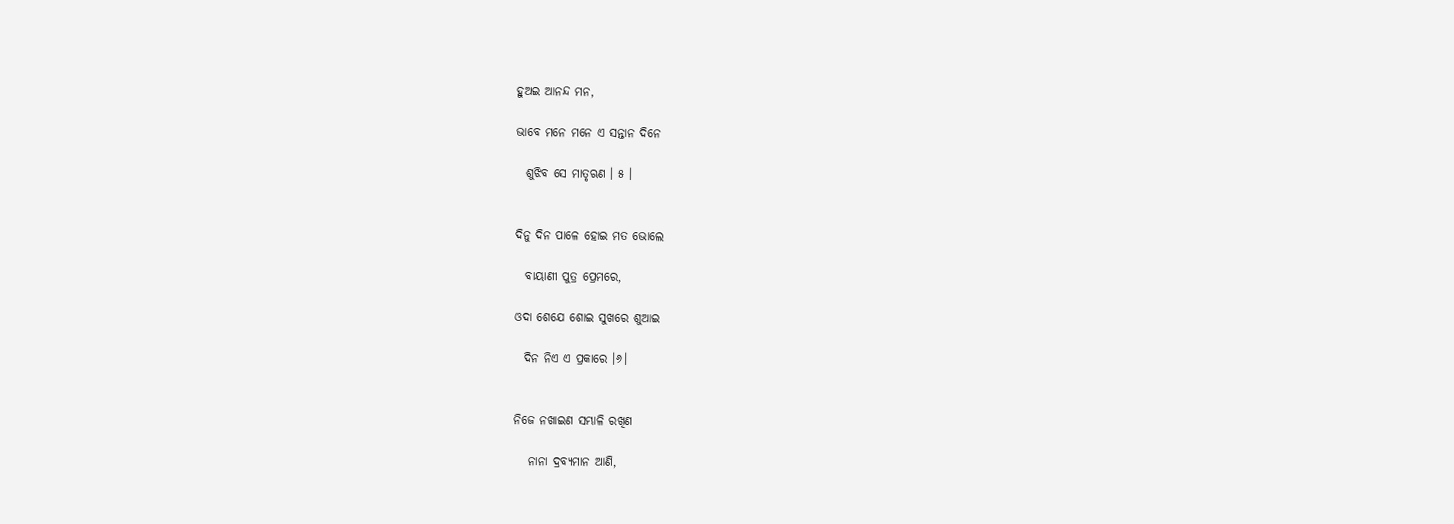ହୁଅଇ ଆନନ୍ଦ ମନ,

ଭାବେ ମନେ ମନେ ଏ ସନ୍ତାନ ଦିନେ

  ଶୁଝିବ ସେ ମାତୃଋଣ । ୫ ।


ଦିନୁ ଦିନ ପାଳେ ହୋଇ ମତ ଭୋଲେ

  ବାୟାଣୀ ପୁତ୍ର ପ୍ରେମରେ,

ଓଦା ଶେଯେ ଶୋଇ ସୁଖରେ ଶୁଆଇ

  ଦିନ ନିଏ ଏ ପ୍ରକାରେ ।୬।


ନିଜେ ନଖାଇଣ ସମ୍ଭାଳି ରଖିଣ

   ନାନା ଦ୍ରବ୍ୟମାନ ଆଣି,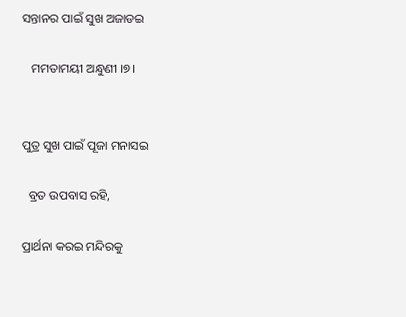ସନ୍ତାନର ପାଇଁ ସୁଖ ଅଜାଡଇ

   ମମତାମୟୀ ଅନ୍ଧୁଣୀ ।୭।


ପୁତ୍ର ସୁଖ ପାଇଁ ପୂଜା ମନାସଇ

  ବ୍ରତ ଉପବାସ ରହି,

ପ୍ରାର୍ଥନା କରଇ ମନ୍ଦିରକୁ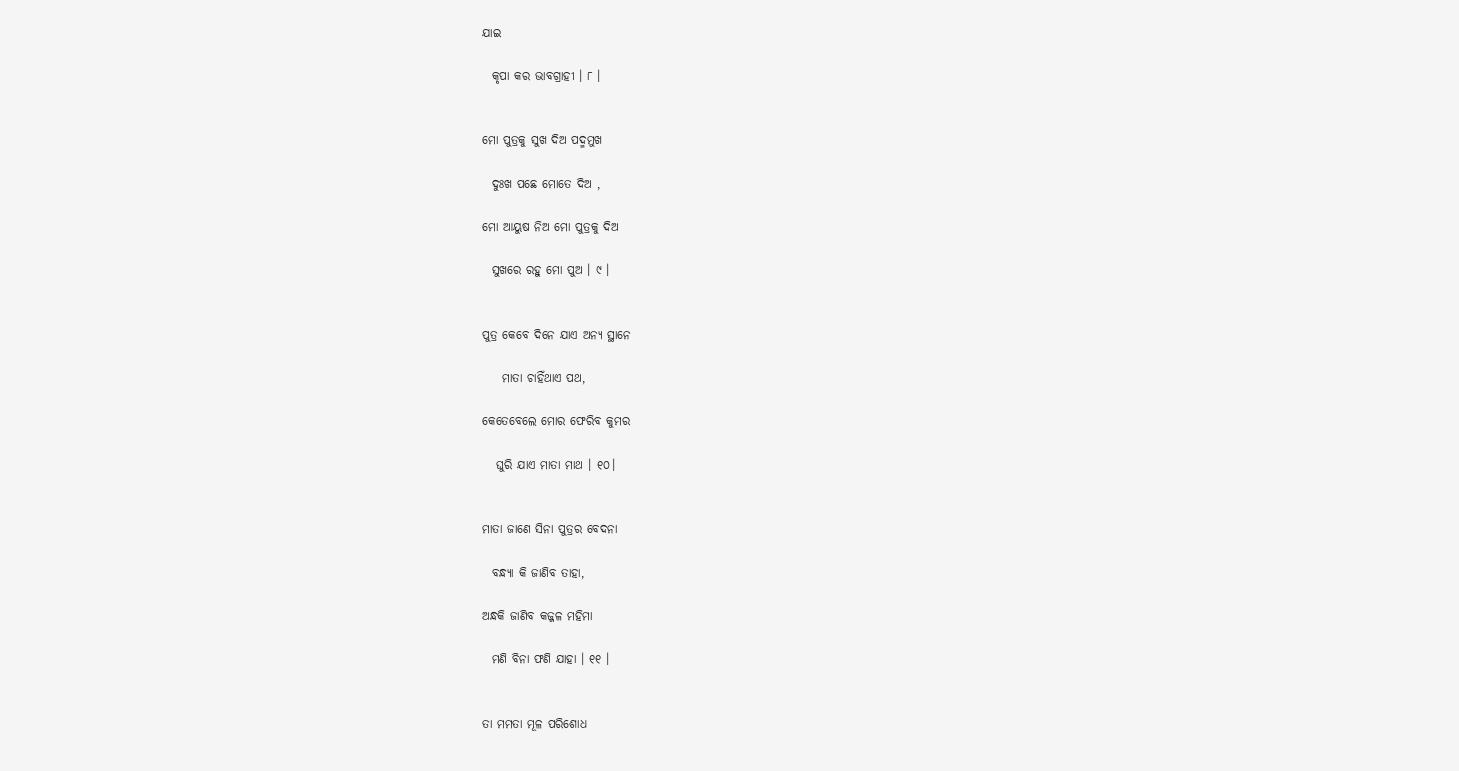ଯାଇ

  କୃପା କର ଭାବଗ୍ରାହୀ । ୮ ।


ମୋ ପୁତ୍ରକୁ ସୁଖ ଦିଅ ପଦ୍ମମୁଖ

  ଦୁଃଖ ପଛେ ମୋତେ ଦିଅ ,

ମୋ ଆୟୁଷ ନିଅ ମୋ ପୁତ୍ରକୁ ଦିଅ

  ସୁଖରେ ରହୁ ମୋ ପୁଅ । ୯ ।


ପୁତ୍ର କେବେ ଦିନେ ଯାଏ ଅନ୍ୟ ସ୍ଥାନେ

    ମାତା ଚାହିଁଥାଏ ପଥ,

କେତେବେଲେ ମୋର ଫେରିବ କୁମର

   ଘୁରି ଯାଏ ମାତା ମାଥ । ୧୦।


ମାତା ଜାଣେ ସିନା ପୁତ୍ରର ବେଦନା

  ବନ୍ଧ୍ୟା କି ଜାଣିବ ତାହା,

ଅନ୍ଧକି ଜାଣିବ କଜ୍ଜଳ ମହିମା

  ମଣି ବିନା ଫଣି ଯାହା । ୧୧ ।


ତା ମମତା ମୂଳ ପରିଶୋଧ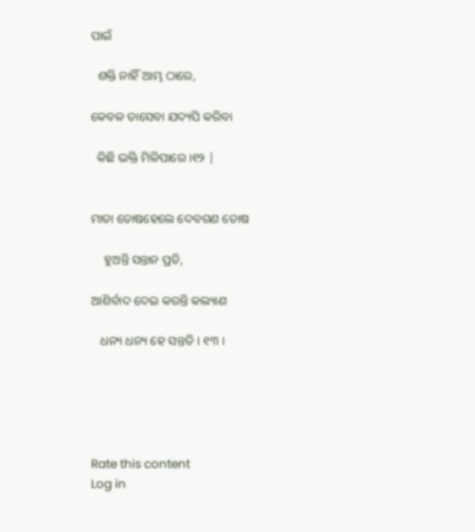ପାଇଁ

  ଶକ୍ତି ନାହିଁ ଆମ୍ଭ ଠାରେ,

କେବଳ ତାସେବା ଯଦ୍ୟପି କରିବା

  କିଛି ଭକ୍ତି ମିଳିପାରେ ।୧୨ |


ମାତା ତୋଷହେଲେ ଦେବଗଣ ତୋଷ

    ହୁଅନ୍ତି ସନ୍ତାନ ପ୍ରତି,

ଆଶିର୍ବାଦ ଦେଇ କରନ୍ତି କଲ୍ୟାଣ

   ଧନ୍ୟ ଧନ୍ୟ ହେ ସନ୍ତତି । ୧୩ ।





Rate this content
Log in